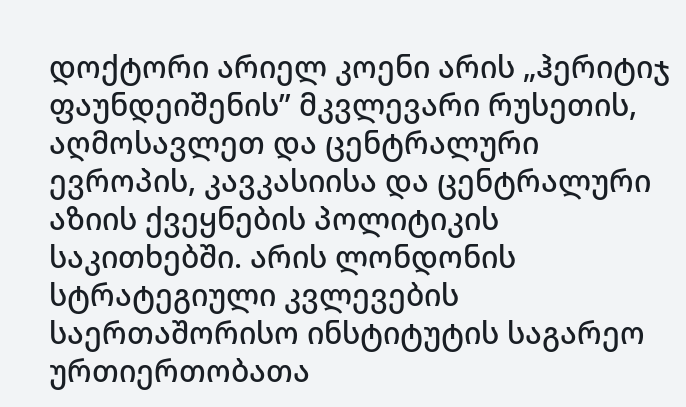დოქტორი არიელ კოენი არის „ჰერიტიჯ ფაუნდეიშენის” მკვლევარი რუსეთის, აღმოსავლეთ და ცენტრალური ევროპის, კავკასიისა და ცენტრალური აზიის ქვეყნების პოლიტიკის საკითხებში. არის ლონდონის სტრატეგიული კვლევების საერთაშორისო ინსტიტუტის საგარეო ურთიერთობათა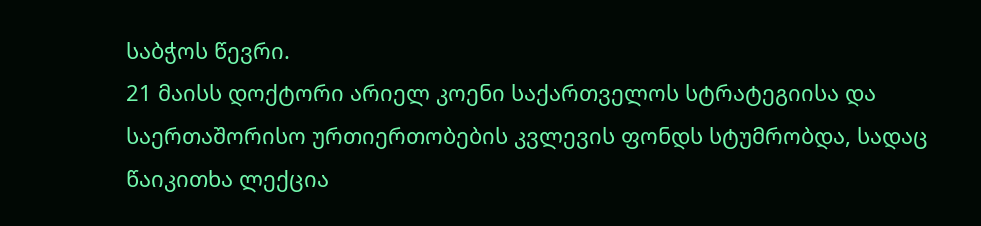საბჭოს წევრი.
21 მაისს დოქტორი არიელ კოენი საქართველოს სტრატეგიისა და საერთაშორისო ურთიერთობების კვლევის ფონდს სტუმრობდა, სადაც წაიკითხა ლექცია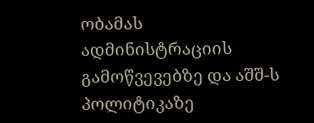ობამას ადმინისტრაციის გამოწვევებზე და აშშ-ს პოლიტიკაზე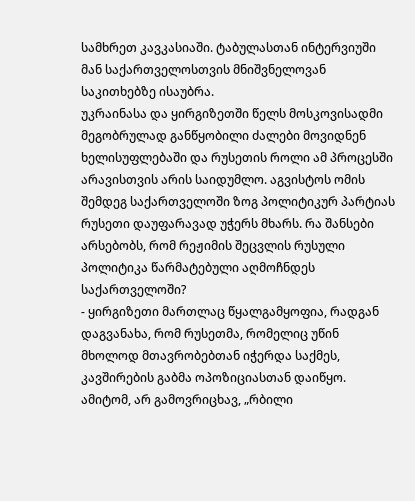სამხრეთ კავკასიაში. ტაბულასთან ინტერვიუში მან საქართველოსთვის მნიშვნელოვან საკითხებზე ისაუბრა.
უკრაინასა და ყირგიზეთში წელს მოსკოვისადმი მეგობრულად განწყობილი ძალები მოვიდნენ ხელისუფლებაში და რუსეთის როლი ამ პროცესში არავისთვის არის საიდუმლო. აგვისტოს ომის შემდეგ საქართველოში ზოგ პოლიტიკურ პარტიას რუსეთი დაუფარავად უჭერს მხარს. რა შანსები არსებობს, რომ რეჟიმის შეცვლის რუსული პოლიტიკა წარმატებული აღმოჩნდეს საქართველოში?
- ყირგიზეთი მართლაც წყალგამყოფია, რადგან დაგვანახა, რომ რუსეთმა, რომელიც უწინ მხოლოდ მთავრობებთან იჭერდა საქმეს, კავშირების გაბმა ოპოზიციასთან დაიწყო. ამიტომ, არ გამოვრიცხავ, „რბილი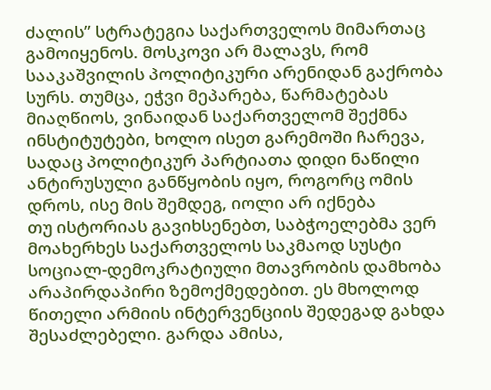ძალის” სტრატეგია საქართველოს მიმართაც გამოიყენოს. მოსკოვი არ მალავს, რომ სააკაშვილის პოლიტიკური არენიდან გაქრობა სურს. თუმცა, ეჭვი მეპარება, წარმატებას მიაღწიოს, ვინაიდან საქართველომ შექმნა ინსტიტუტები, ხოლო ისეთ გარემოში ჩარევა, სადაც პოლიტიკურ პარტიათა დიდი ნაწილი ანტირუსული განწყობის იყო, როგორც ომის დროს, ისე მის შემდეგ, იოლი არ იქნება
თუ ისტორიას გავიხსენებთ, საბჭოელებმა ვერ მოახერხეს საქართველოს საკმაოდ სუსტი სოციალ-დემოკრატიული მთავრობის დამხობა არაპირდაპირი ზემოქმედებით. ეს მხოლოდ წითელი არმიის ინტერვენციის შედეგად გახდა შესაძლებელი. გარდა ამისა,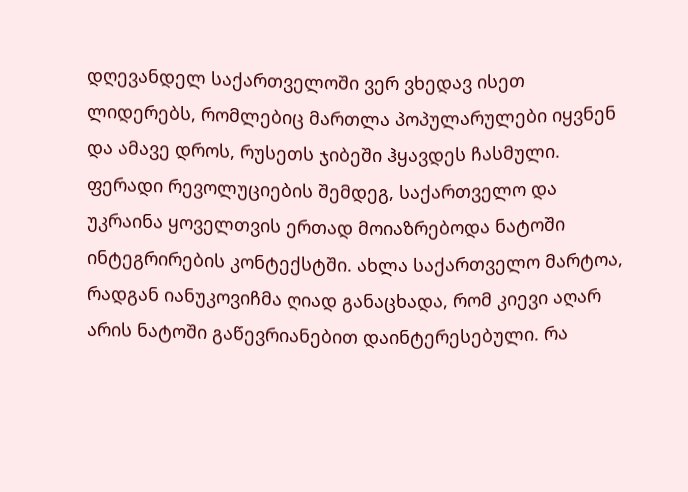დღევანდელ საქართველოში ვერ ვხედავ ისეთ ლიდერებს, რომლებიც მართლა პოპულარულები იყვნენ და ამავე დროს, რუსეთს ჯიბეში ჰყავდეს ჩასმული.
ფერადი რევოლუციების შემდეგ, საქართველო და უკრაინა ყოველთვის ერთად მოიაზრებოდა ნატოში ინტეგრირების კონტექსტში. ახლა საქართველო მარტოა, რადგან იანუკოვიჩმა ღიად განაცხადა, რომ კიევი აღარ არის ნატოში გაწევრიანებით დაინტერესებული. რა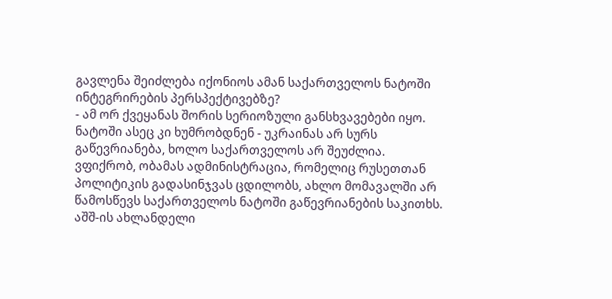გავლენა შეიძლება იქონიოს ამან საქართველოს ნატოში ინტეგრირების პერსპექტივებზე?
- ამ ორ ქვეყანას შორის სერიოზული განსხვავებები იყო. ნატოში ასეც კი ხუმრობდნენ - უკრაინას არ სურს გაწევრიანება, ხოლო საქართველოს არ შეუძლია.
ვფიქრობ, ობამას ადმინისტრაცია, რომელიც რუსეთთან პოლიტიკის გადასინჯვას ცდილობს, ახლო მომავალში არ წამოსწევს საქართველოს ნატოში გაწევრიანების საკითხს. აშშ-ის ახლანდელი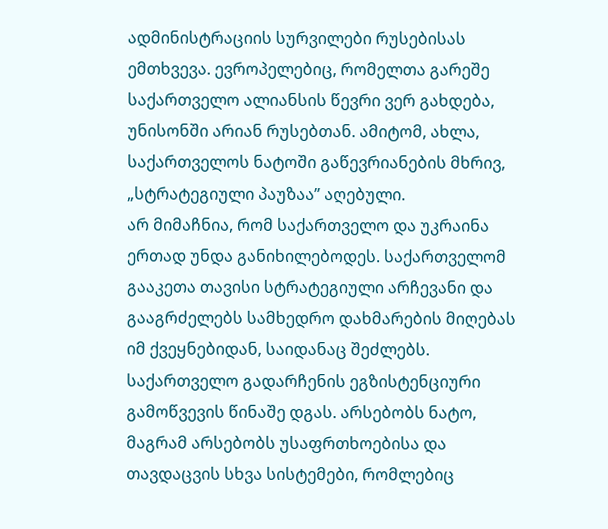ადმინისტრაციის სურვილები რუსებისას ემთხვევა. ევროპელებიც, რომელთა გარეშე საქართველო ალიანსის წევრი ვერ გახდება, უნისონში არიან რუსებთან. ამიტომ, ახლა, საქართველოს ნატოში გაწევრიანების მხრივ, „სტრატეგიული პაუზაა” აღებული.
არ მიმაჩნია, რომ საქართველო და უკრაინა ერთად უნდა განიხილებოდეს. საქართველომ გააკეთა თავისი სტრატეგიული არჩევანი და გააგრძელებს სამხედრო დახმარების მიღებას იმ ქვეყნებიდან, საიდანაც შეძლებს. საქართველო გადარჩენის ეგზისტენციური გამოწვევის წინაშე დგას. არსებობს ნატო, მაგრამ არსებობს უსაფრთხოებისა და თავდაცვის სხვა სისტემები, რომლებიც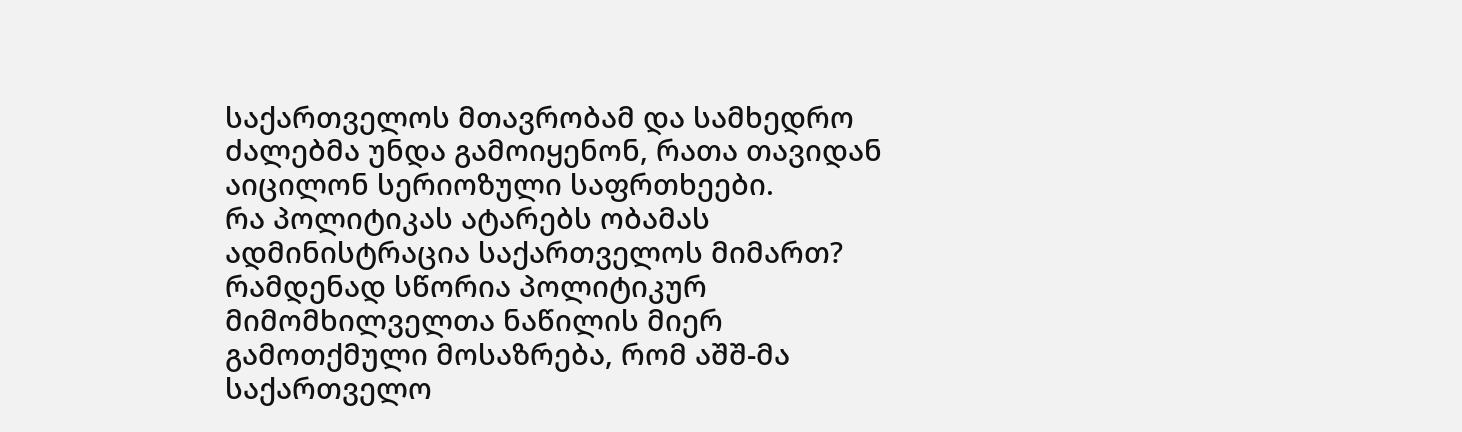საქართველოს მთავრობამ და სამხედრო ძალებმა უნდა გამოიყენონ, რათა თავიდან აიცილონ სერიოზული საფრთხეები.
რა პოლიტიკას ატარებს ობამას ადმინისტრაცია საქართველოს მიმართ? რამდენად სწორია პოლიტიკურ მიმომხილველთა ნაწილის მიერ გამოთქმული მოსაზრება, რომ აშშ-მა საქართველო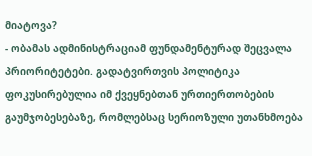მიატოვა?
- ობამას ადმინისტრაციამ ფუნდამენტურად შეცვალა პრიორიტეტები. გადატვირთვის პოლიტიკა ფოკუსირებულია იმ ქვეყნებთან ურთიერთობების გაუმჯობესებაზე, რომლებსაც სერიოზული უთანხმოება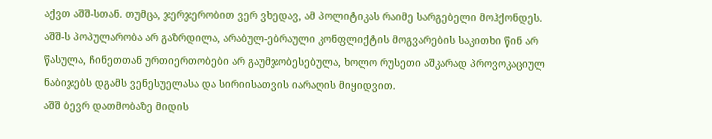აქვთ აშშ-სთან. თუმცა, ჯერჯერობით ვერ ვხედავ, ამ პოლიტიკას რაიმე სარგებელი მოჰქონდეს. აშშ-ს პოპულარობა არ გაზრდილა, არაბულ-ებრაული კონფლიქტის მოგვარების საკითხი წინ არ წასულა, ჩინეთთან ურთიერთობები არ გაუმჯობესებულა, ხოლო რუსეთი აშკარად პროვოკაციულ ნაბიჯებს დგამს ვენესუელასა და სირიისათვის იარაღის მიყიდვით.
აშშ ბევრ დათმობაზე მიდის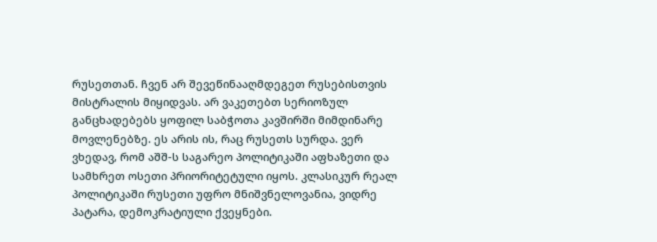რუსეთთან. ჩვენ არ შევეწინააღმდეგეთ რუსებისთვის მისტრალის მიყიდვას. არ ვაკეთებთ სერიოზულ განცხადებებს ყოფილ საბჭოთა კავშირში მიმდინარე მოვლენებზე. ეს არის ის, რაც რუსეთს სურდა. ვერ ვხედავ, რომ აშშ-ს საგარეო პოლიტიკაში აფხაზეთი და სამხრეთ ოსეთი პრიორიტეტული იყოს. კლასიკურ რეალ პოლიტიკაში რუსეთი უფრო მნიშვნელოვანია, ვიდრე პატარა, დემოკრატიული ქვეყნები.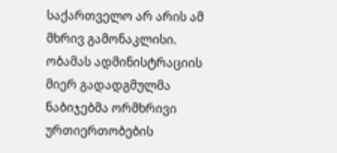საქართველო არ არის ამ მხრივ გამონაკლისი. ობამას ადმინისტრაციის მიერ გადადგმულმა ნაბიჯებმა ორმხრივი ურთიერთობების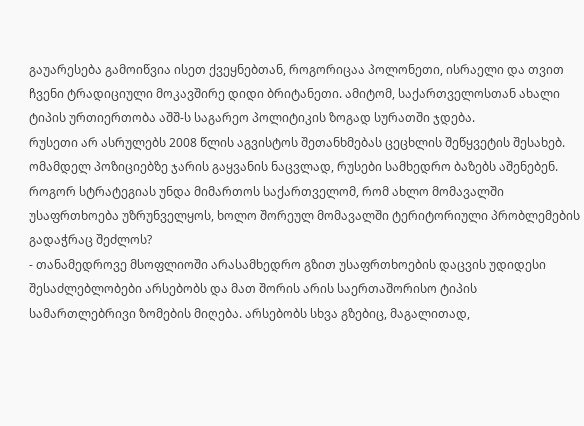გაუარესება გამოიწვია ისეთ ქვეყნებთან, როგორიცაა პოლონეთი, ისრაელი და თვით ჩვენი ტრადიციული მოკავშირე დიდი ბრიტანეთი. ამიტომ, საქართველოსთან ახალი ტიპის ურთიერთობა აშშ-ს საგარეო პოლიტიკის ზოგად სურათში ჯდება.
რუსეთი არ ასრულებს 2008 წლის აგვისტოს შეთანხმებას ცეცხლის შეწყვეტის შესახებ. ომამდელ პოზიციებზე ჯარის გაყვანის ნაცვლად, რუსები სამხედრო ბაზებს აშენებენ. როგორ სტრატეგიას უნდა მიმართოს საქართველომ, რომ ახლო მომავალში უსაფრთხოება უზრუნველყოს, ხოლო შორეულ მომავალში ტერიტორიული პრობლემების გადაჭრაც შეძლოს?
- თანამედროვე მსოფლიოში არასამხედრო გზით უსაფრთხოების დაცვის უდიდესი შესაძლებლობები არსებობს და მათ შორის არის საერთაშორისო ტიპის სამართლებრივი ზომების მიღება. არსებობს სხვა გზებიც, მაგალითად,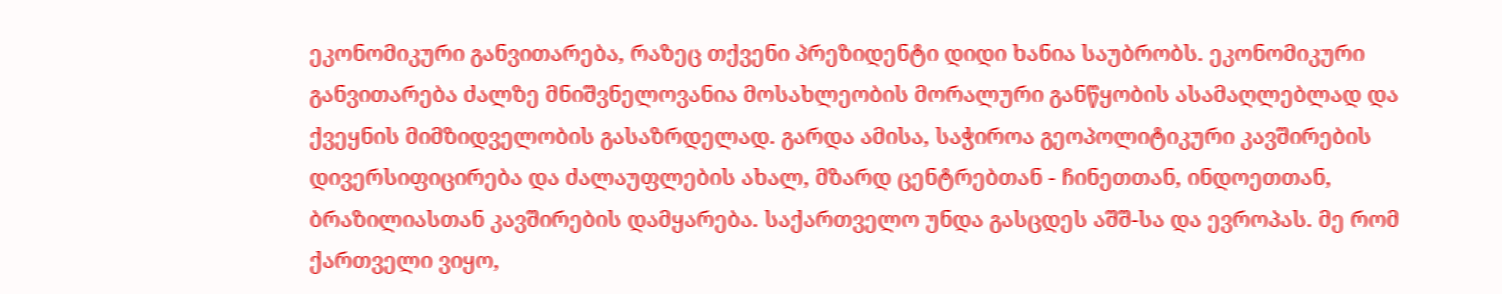ეკონომიკური განვითარება, რაზეც თქვენი პრეზიდენტი დიდი ხანია საუბრობს. ეკონომიკური განვითარება ძალზე მნიშვნელოვანია მოსახლეობის მორალური განწყობის ასამაღლებლად და ქვეყნის მიმზიდველობის გასაზრდელად. გარდა ამისა, საჭიროა გეოპოლიტიკური კავშირების დივერსიფიცირება და ძალაუფლების ახალ, მზარდ ცენტრებთან - ჩინეთთან, ინდოეთთან, ბრაზილიასთან კავშირების დამყარება. საქართველო უნდა გასცდეს აშშ-სა და ევროპას. მე რომ ქართველი ვიყო,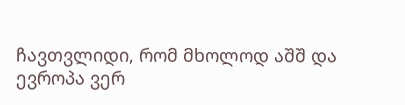ჩავთვლიდი, რომ მხოლოდ აშშ და ევროპა ვერ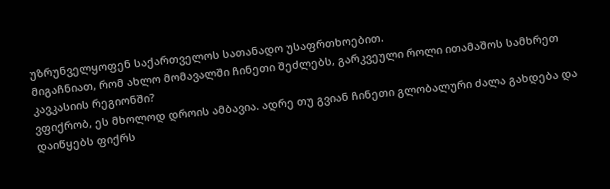უზრუნველყოფენ საქართველოს სათანადო უსაფრთხოებით.
მიგაჩნიათ, რომ ახლო მომავალში ჩინეთი შეძლებს, გარკვეული როლი ითამაშოს სამხრეთ კავკასიის რეგიონში?
ვფიქრობ, ეს მხოლოდ დროის ამბავია. ადრე თუ გვიან ჩინეთი გლობალური ძალა გახდება და დაიწყებს ფიქრს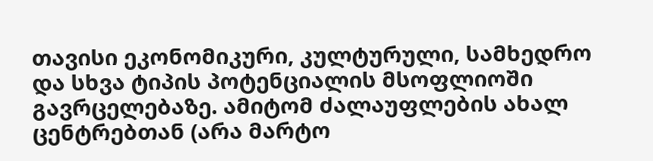თავისი ეკონომიკური, კულტურული, სამხედრო და სხვა ტიპის პოტენციალის მსოფლიოში გავრცელებაზე. ამიტომ ძალაუფლების ახალ ცენტრებთან (არა მარტო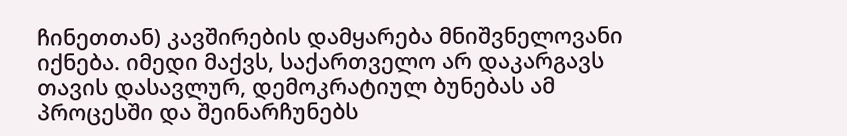ჩინეთთან) კავშირების დამყარება მნიშვნელოვანი იქნება. იმედი მაქვს, საქართველო არ დაკარგავს თავის დასავლურ, დემოკრატიულ ბუნებას ამ პროცესში და შეინარჩუნებს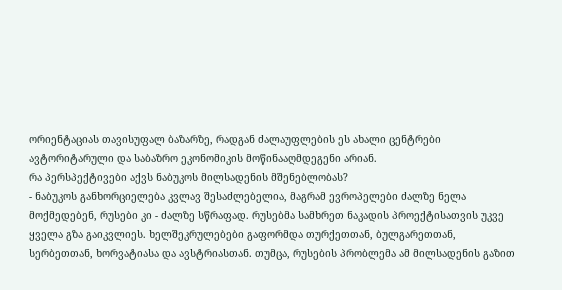ორიენტაციას თავისუფალ ბაზარზე, რადგან ძალაუფლების ეს ახალი ცენტრები ავტორიტარული და საბაზრო ეკონომიკის მოწინააღმდეგენი არიან.
რა პერსპექტივები აქვს ნაბუკოს მილსადენის მშენებლობას?
- ნაბუკოს განხორციელება კვლავ შესაძლებელია, მაგრამ ევროპელები ძალზე ნელა მოქმედებენ, რუსები კი - ძალზე სწრაფად. რუსებმა სამხრეთ ნაკადის პროექტისათვის უკვე ყველა გზა გაიკვლიეს. ხელშეკრულებები გაფორმდა თურქეთთან, ბულგარეთთან, სერბეთთან, ხორვატიასა და ავსტრიასთან. თუმცა, რუსების პრობლემა ამ მილსადენის გაზით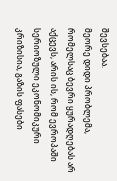შევსებაა.
მეორე დიდი პრობლემა, რომელსაც ბევრი ყურადღებას არ აქცევს, არის ის, რომ ევროპაში სერიოზული ეკონომიკური კრიზისია, გაზის ფასები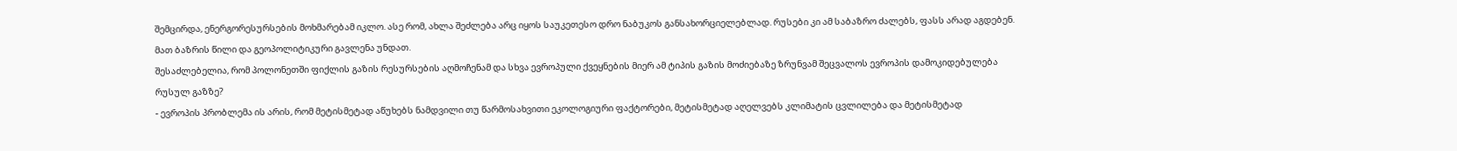შემცირდა, ენერგორესურსების მოხმარებამ იკლო. ასე რომ, ახლა შეძლება არც იყოს საუკეთესო დრო ნაბუკოს განსახორციელებლად. რუსები კი ამ საბაზრო ძალებს, ფასს არად აგდებენ. მათ ბაზრის წილი და გეოპოლიტიკური გავლენა უნდათ.
შესაძლებელია, რომ პოლონეთში ფიქლის გაზის რესურსების აღმოჩენამ და სხვა ევროპული ქვეყნების მიერ ამ ტიპის გაზის მოძიებაზე ზრუნვამ შეცვალოს ევროპის დამოკიდებულება რუსულ გაზზე?
- ევროპის პრობლემა ის არის, რომ მეტისმეტად აწუხებს ნამდვილი თუ წარმოსახვითი ეკოლოგიური ფაქტორები, მეტისმეტად აღელვებს კლიმატის ცვლილება და მეტისმეტად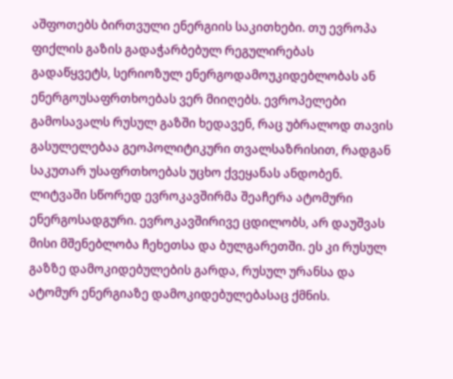აშფოთებს ბირთვული ენერგიის საკითხები. თუ ევროპა ფიქლის გაზის გადაჭარბებულ რეგულირებას გადაწყვეტს, სერიოზულ ენერგოდამოუკიდებლობას ან ენერგოუსაფრთხოებას ვერ მიიღებს. ევროპელები გამოსავალს რუსულ გაზში ხედავენ, რაც უბრალოდ თავის გასულელებაა გეოპოლიტიკური თვალსაზრისით, რადგან საკუთარ უსაფრთხოებას უცხო ქვეყანას ანდობენ. ლიტვაში სწორედ ევროკავშირმა შეაჩერა ატომური ენერგოსადგური. ევროკავშირივე ცდილობს, არ დაუშვას მისი მშენებლობა ჩეხეთსა და ბულგარეთში. ეს კი რუსულ გაზზე დამოკიდებულების გარდა, რუსულ ურანსა და ატომურ ენერგიაზე დამოკიდებულებასაც ქმნის.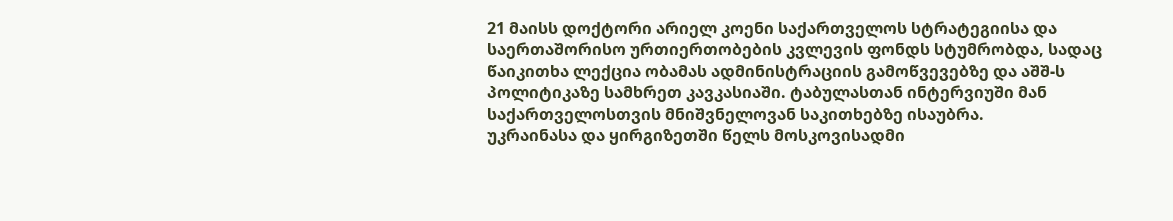21 მაისს დოქტორი არიელ კოენი საქართველოს სტრატეგიისა და საერთაშორისო ურთიერთობების კვლევის ფონდს სტუმრობდა, სადაც წაიკითხა ლექცია ობამას ადმინისტრაციის გამოწვევებზე და აშშ-ს პოლიტიკაზე სამხრეთ კავკასიაში. ტაბულასთან ინტერვიუში მან საქართველოსთვის მნიშვნელოვან საკითხებზე ისაუბრა.
უკრაინასა და ყირგიზეთში წელს მოსკოვისადმი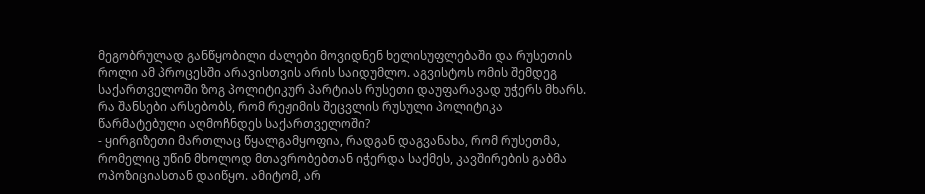მეგობრულად განწყობილი ძალები მოვიდნენ ხელისუფლებაში და რუსეთის როლი ამ პროცესში არავისთვის არის საიდუმლო. აგვისტოს ომის შემდეგ საქართველოში ზოგ პოლიტიკურ პარტიას რუსეთი დაუფარავად უჭერს მხარს. რა შანსები არსებობს, რომ რეჟიმის შეცვლის რუსული პოლიტიკა წარმატებული აღმოჩნდეს საქართველოში?
- ყირგიზეთი მართლაც წყალგამყოფია, რადგან დაგვანახა, რომ რუსეთმა, რომელიც უწინ მხოლოდ მთავრობებთან იჭერდა საქმეს, კავშირების გაბმა ოპოზიციასთან დაიწყო. ამიტომ, არ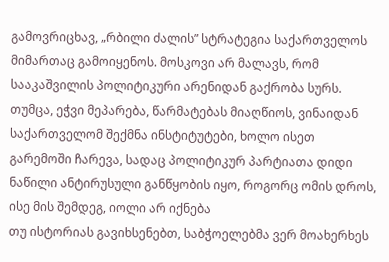გამოვრიცხავ, „რბილი ძალის” სტრატეგია საქართველოს მიმართაც გამოიყენოს. მოსკოვი არ მალავს, რომ სააკაშვილის პოლიტიკური არენიდან გაქრობა სურს. თუმცა, ეჭვი მეპარება, წარმატებას მიაღწიოს, ვინაიდან საქართველომ შექმნა ინსტიტუტები, ხოლო ისეთ გარემოში ჩარევა, სადაც პოლიტიკურ პარტიათა დიდი ნაწილი ანტირუსული განწყობის იყო, როგორც ომის დროს, ისე მის შემდეგ, იოლი არ იქნება
თუ ისტორიას გავიხსენებთ, საბჭოელებმა ვერ მოახერხეს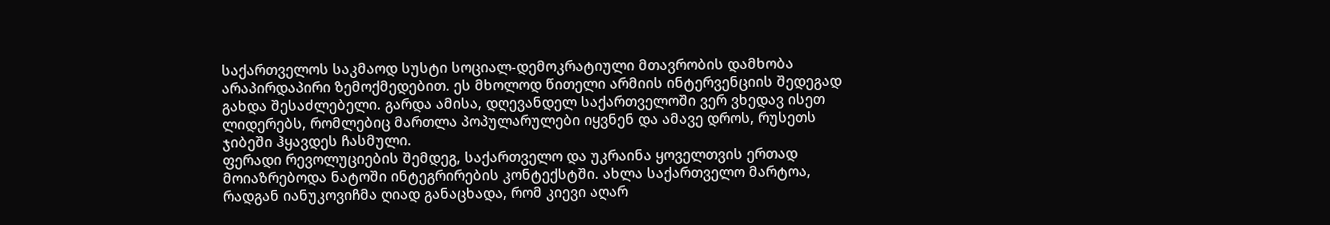საქართველოს საკმაოდ სუსტი სოციალ-დემოკრატიული მთავრობის დამხობა არაპირდაპირი ზემოქმედებით. ეს მხოლოდ წითელი არმიის ინტერვენციის შედეგად გახდა შესაძლებელი. გარდა ამისა, დღევანდელ საქართველოში ვერ ვხედავ ისეთ ლიდერებს, რომლებიც მართლა პოპულარულები იყვნენ და ამავე დროს, რუსეთს ჯიბეში ჰყავდეს ჩასმული.
ფერადი რევოლუციების შემდეგ, საქართველო და უკრაინა ყოველთვის ერთად მოიაზრებოდა ნატოში ინტეგრირების კონტექსტში. ახლა საქართველო მარტოა, რადგან იანუკოვიჩმა ღიად განაცხადა, რომ კიევი აღარ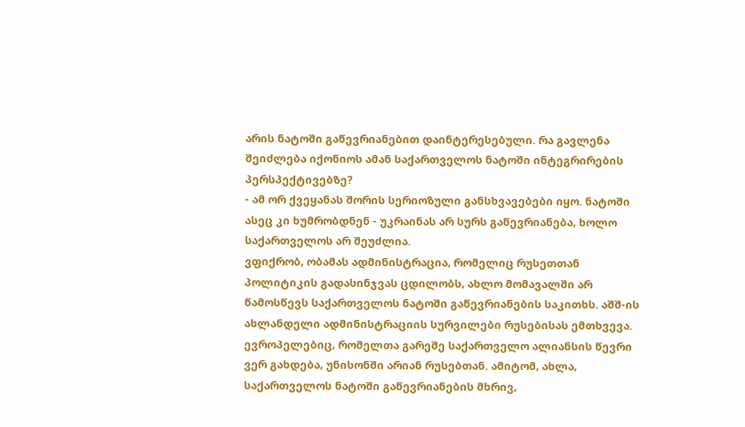არის ნატოში გაწევრიანებით დაინტერესებული. რა გავლენა შეიძლება იქონიოს ამან საქართველოს ნატოში ინტეგრირების პერსპექტივებზე?
- ამ ორ ქვეყანას შორის სერიოზული განსხვავებები იყო. ნატოში ასეც კი ხუმრობდნენ - უკრაინას არ სურს გაწევრიანება, ხოლო საქართველოს არ შეუძლია.
ვფიქრობ, ობამას ადმინისტრაცია, რომელიც რუსეთთან პოლიტიკის გადასინჯვას ცდილობს, ახლო მომავალში არ წამოსწევს საქართველოს ნატოში გაწევრიანების საკითხს. აშშ-ის ახლანდელი ადმინისტრაციის სურვილები რუსებისას ემთხვევა. ევროპელებიც, რომელთა გარეშე საქართველო ალიანსის წევრი ვერ გახდება, უნისონში არიან რუსებთან. ამიტომ, ახლა, საქართველოს ნატოში გაწევრიანების მხრივ,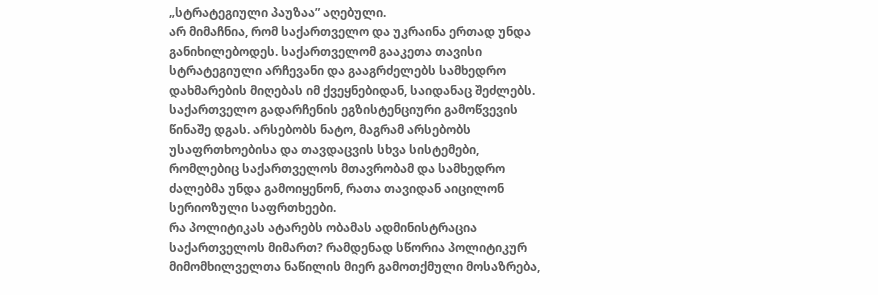„სტრატეგიული პაუზაა” აღებული.
არ მიმაჩნია, რომ საქართველო და უკრაინა ერთად უნდა განიხილებოდეს. საქართველომ გააკეთა თავისი სტრატეგიული არჩევანი და გააგრძელებს სამხედრო დახმარების მიღებას იმ ქვეყნებიდან, საიდანაც შეძლებს. საქართველო გადარჩენის ეგზისტენციური გამოწვევის წინაშე დგას. არსებობს ნატო, მაგრამ არსებობს უსაფრთხოებისა და თავდაცვის სხვა სისტემები, რომლებიც საქართველოს მთავრობამ და სამხედრო ძალებმა უნდა გამოიყენონ, რათა თავიდან აიცილონ სერიოზული საფრთხეები.
რა პოლიტიკას ატარებს ობამას ადმინისტრაცია საქართველოს მიმართ? რამდენად სწორია პოლიტიკურ მიმომხილველთა ნაწილის მიერ გამოთქმული მოსაზრება,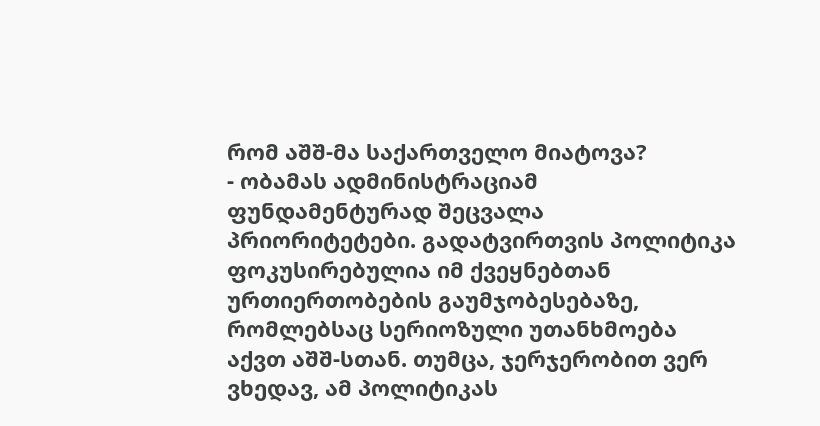რომ აშშ-მა საქართველო მიატოვა?
- ობამას ადმინისტრაციამ ფუნდამენტურად შეცვალა პრიორიტეტები. გადატვირთვის პოლიტიკა ფოკუსირებულია იმ ქვეყნებთან ურთიერთობების გაუმჯობესებაზე, რომლებსაც სერიოზული უთანხმოება აქვთ აშშ-სთან. თუმცა, ჯერჯერობით ვერ ვხედავ, ამ პოლიტიკას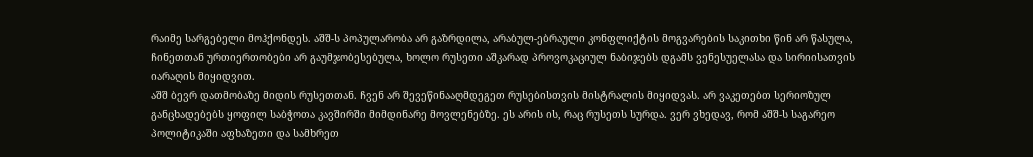რაიმე სარგებელი მოჰქონდეს. აშშ-ს პოპულარობა არ გაზრდილა, არაბულ-ებრაული კონფლიქტის მოგვარების საკითხი წინ არ წასულა, ჩინეთთან ურთიერთობები არ გაუმჯობესებულა, ხოლო რუსეთი აშკარად პროვოკაციულ ნაბიჯებს დგამს ვენესუელასა და სირიისათვის იარაღის მიყიდვით.
აშშ ბევრ დათმობაზე მიდის რუსეთთან. ჩვენ არ შევეწინააღმდეგეთ რუსებისთვის მისტრალის მიყიდვას. არ ვაკეთებთ სერიოზულ განცხადებებს ყოფილ საბჭოთა კავშირში მიმდინარე მოვლენებზე. ეს არის ის, რაც რუსეთს სურდა. ვერ ვხედავ, რომ აშშ-ს საგარეო პოლიტიკაში აფხაზეთი და სამხრეთ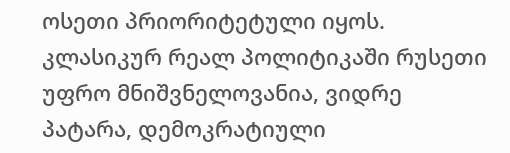ოსეთი პრიორიტეტული იყოს. კლასიკურ რეალ პოლიტიკაში რუსეთი უფრო მნიშვნელოვანია, ვიდრე პატარა, დემოკრატიული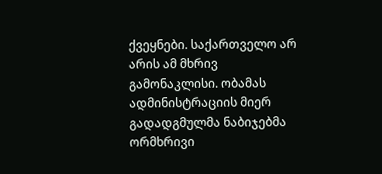ქვეყნები. საქართველო არ არის ამ მხრივ გამონაკლისი. ობამას ადმინისტრაციის მიერ გადადგმულმა ნაბიჯებმა ორმხრივი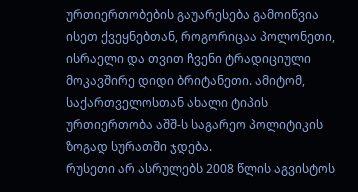ურთიერთობების გაუარესება გამოიწვია ისეთ ქვეყნებთან, როგორიცაა პოლონეთი, ისრაელი და თვით ჩვენი ტრადიციული მოკავშირე დიდი ბრიტანეთი. ამიტომ, საქართველოსთან ახალი ტიპის ურთიერთობა აშშ-ს საგარეო პოლიტიკის ზოგად სურათში ჯდება.
რუსეთი არ ასრულებს 2008 წლის აგვისტოს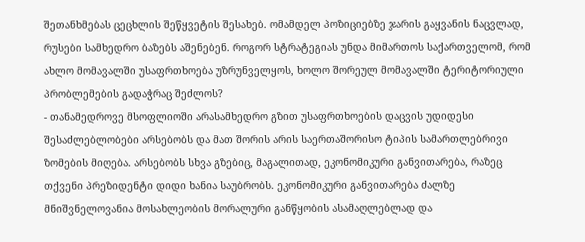შეთანხმებას ცეცხლის შეწყვეტის შესახებ. ომამდელ პოზიციებზე ჯარის გაყვანის ნაცვლად, რუსები სამხედრო ბაზებს აშენებენ. როგორ სტრატეგიას უნდა მიმართოს საქართველომ, რომ ახლო მომავალში უსაფრთხოება უზრუნველყოს, ხოლო შორეულ მომავალში ტერიტორიული პრობლემების გადაჭრაც შეძლოს?
- თანამედროვე მსოფლიოში არასამხედრო გზით უსაფრთხოების დაცვის უდიდესი შესაძლებლობები არსებობს და მათ შორის არის საერთაშორისო ტიპის სამართლებრივი ზომების მიღება. არსებობს სხვა გზებიც, მაგალითად, ეკონომიკური განვითარება, რაზეც თქვენი პრეზიდენტი დიდი ხანია საუბრობს. ეკონომიკური განვითარება ძალზე მნიშვნელოვანია მოსახლეობის მორალური განწყობის ასამაღლებლად და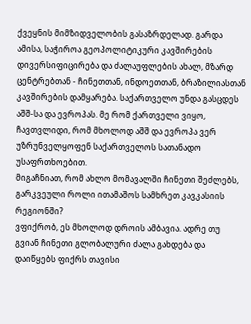ქვეყნის მიმზიდველობის გასაზრდელად. გარდა ამისა, საჭიროა გეოპოლიტიკური კავშირების დივერსიფიცირება და ძალაუფლების ახალ, მზარდ ცენტრებთან - ჩინეთთან, ინდოეთთან, ბრაზილიასთან კავშირების დამყარება. საქართველო უნდა გასცდეს აშშ-სა და ევროპას. მე რომ ქართველი ვიყო, ჩავთვლიდი, რომ მხოლოდ აშშ და ევროპა ვერ უზრუნველყოფენ საქართველოს სათანადო უსაფრთხოებით.
მიგაჩნიათ, რომ ახლო მომავალში ჩინეთი შეძლებს, გარკვეული როლი ითამაშოს სამხრეთ კავკასიის რეგიონში?
ვფიქრობ, ეს მხოლოდ დროის ამბავია. ადრე თუ გვიან ჩინეთი გლობალური ძალა გახდება და დაიწყებს ფიქრს თავისი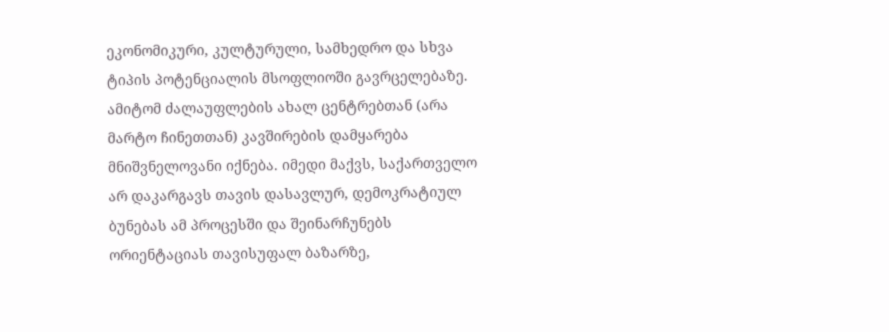ეკონომიკური, კულტურული, სამხედრო და სხვა ტიპის პოტენციალის მსოფლიოში გავრცელებაზე. ამიტომ ძალაუფლების ახალ ცენტრებთან (არა მარტო ჩინეთთან) კავშირების დამყარება მნიშვნელოვანი იქნება. იმედი მაქვს, საქართველო არ დაკარგავს თავის დასავლურ, დემოკრატიულ ბუნებას ამ პროცესში და შეინარჩუნებს ორიენტაციას თავისუფალ ბაზარზე,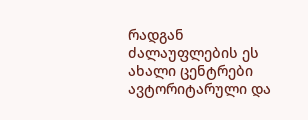რადგან ძალაუფლების ეს ახალი ცენტრები ავტორიტარული და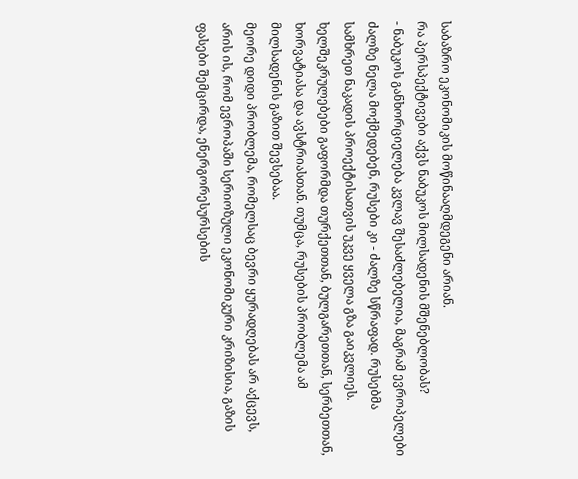საბაზრო ეკონომიკის მოწინააღმდეგენი არიან.
რა პერსპექტივები აქვს ნაბუკოს მილსადენის მშენებლობას?
- ნაბუკოს განხორციელება კვლავ შესაძლებელია, მაგრამ ევროპელები ძალზე ნელა მოქმედებენ, რუსები კი - ძალზე სწრაფად. რუსებმა სამხრეთ ნაკადის პროექტისათვის უკვე ყველა გზა გაიკვლიეს. ხელშეკრულებები გაფორმდა თურქეთთან, ბულგარეთთან, სერბეთთან, ხორვატიასა და ავსტრიასთან. თუმცა, რუსების პრობლემა ამ მილსადენის გაზით შევსებაა.
მეორე დიდი პრობლემა, რომელსაც ბევრი ყურადღებას არ აქცევს, არის ის, რომ ევროპაში სერიოზული ეკონომიკური კრიზისია, გაზის ფასები შემცირდა, ენერგორესურსების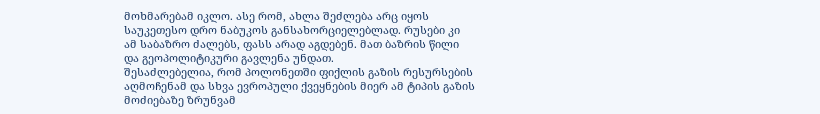მოხმარებამ იკლო. ასე რომ, ახლა შეძლება არც იყოს საუკეთესო დრო ნაბუკოს განსახორციელებლად. რუსები კი ამ საბაზრო ძალებს, ფასს არად აგდებენ. მათ ბაზრის წილი და გეოპოლიტიკური გავლენა უნდათ.
შესაძლებელია, რომ პოლონეთში ფიქლის გაზის რესურსების აღმოჩენამ და სხვა ევროპული ქვეყნების მიერ ამ ტიპის გაზის მოძიებაზე ზრუნვამ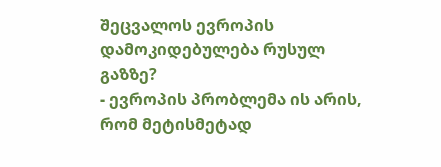შეცვალოს ევროპის დამოკიდებულება რუსულ გაზზე?
- ევროპის პრობლემა ის არის, რომ მეტისმეტად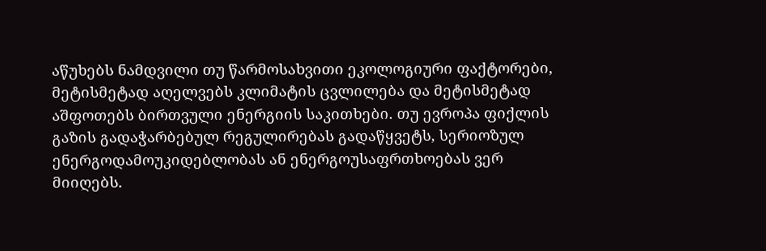აწუხებს ნამდვილი თუ წარმოსახვითი ეკოლოგიური ფაქტორები, მეტისმეტად აღელვებს კლიმატის ცვლილება და მეტისმეტად აშფოთებს ბირთვული ენერგიის საკითხები. თუ ევროპა ფიქლის გაზის გადაჭარბებულ რეგულირებას გადაწყვეტს, სერიოზულ ენერგოდამოუკიდებლობას ან ენერგოუსაფრთხოებას ვერ მიიღებს.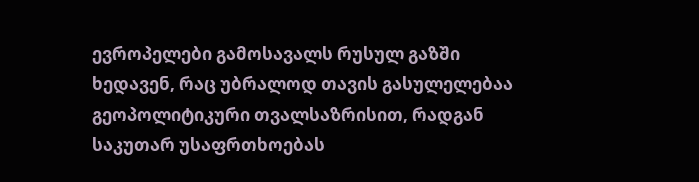ევროპელები გამოსავალს რუსულ გაზში ხედავენ, რაც უბრალოდ თავის გასულელებაა გეოპოლიტიკური თვალსაზრისით, რადგან საკუთარ უსაფრთხოებას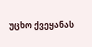უცხო ქვეყანას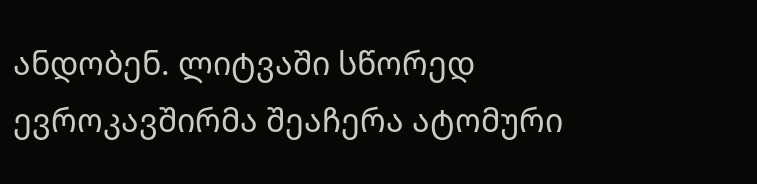ანდობენ. ლიტვაში სწორედ ევროკავშირმა შეაჩერა ატომური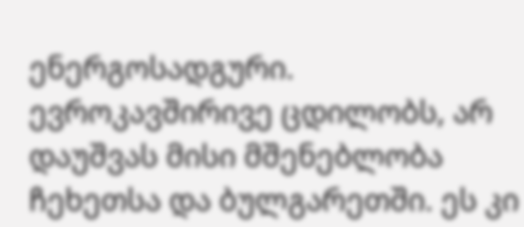ენერგოსადგური. ევროკავშირივე ცდილობს, არ დაუშვას მისი მშენებლობა ჩეხეთსა და ბულგარეთში. ეს კი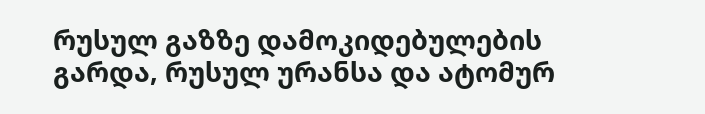რუსულ გაზზე დამოკიდებულების გარდა, რუსულ ურანსა და ატომურ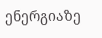ენერგიაზე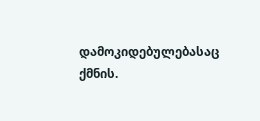დამოკიდებულებასაც ქმნის.